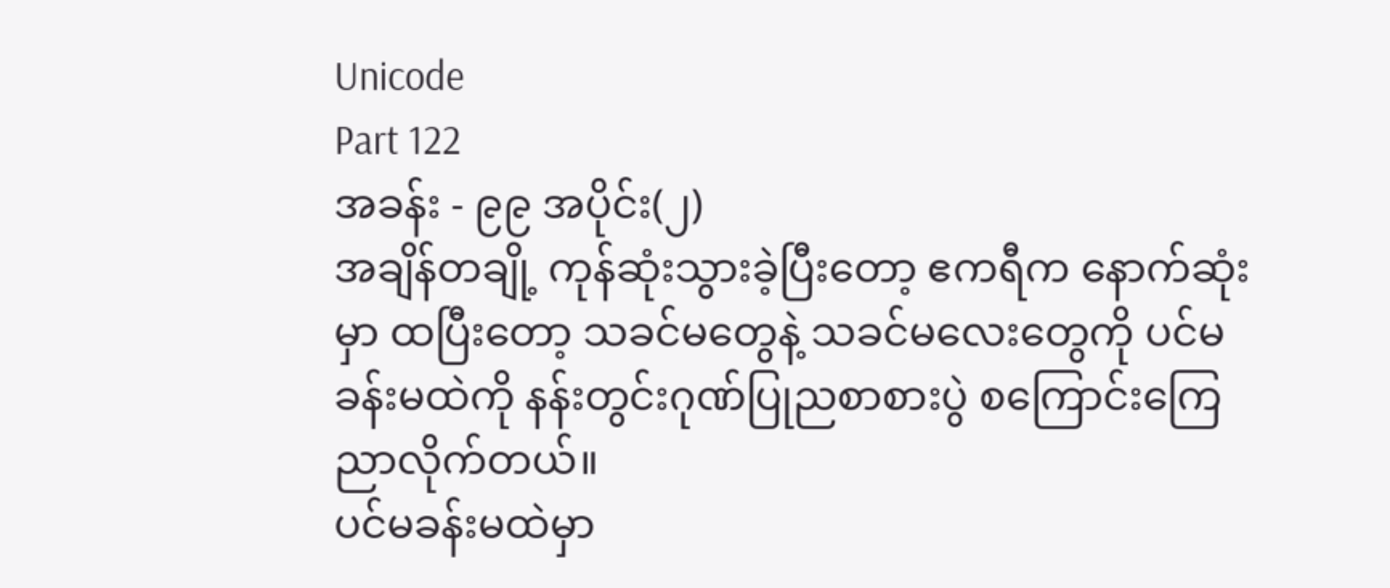Unicode
Part 122
အခန်း - ၉၉ အပိုင်း(၂)
အချိန်တချို့ ကုန်ဆုံးသွားခဲ့ပြီးတော့ ဧကရီက နောက်ဆုံးမှာ ထပြီးတော့ သခင်မတွေနဲ့ သခင်မလေးတွေကို ပင်မခန်းမထဲကို နန်းတွင်းဂုဏ်ပြုညစာစားပွဲ စကြောင်းကြေညာလိုက်တယ်။
ပင်မခန်းမထဲမှာ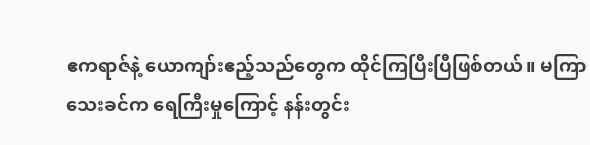ဧကရာဇ်နဲ့ ယောကျာ်းဧည့်သည်တွေက ထိုင်ကြပြီးပြီဖြစ်တယ်။ မကြာသေးခင်က ရေကြီးမှုကြောင့် နန်းတွင်း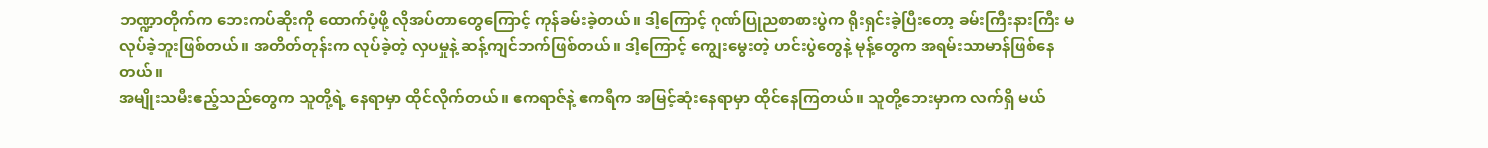ဘဏ္ဍာတိုက်က ဘေးကပ်ဆိုးကို ထောက်ပံ့ဖို့ လိုအပ်တာတွေကြောင့် ကုန်ခမ်းခဲ့တယ်။ ဒါ့ကြောင့် ဂုဏ်ပြုညစာစားပွဲက ရိုးရှင်းခဲ့ပြီးတော့ ခမ်းကြီးနားကြီး မလုပ်ခဲ့ဘူးဖြစ်တယ်။ အတိတ်တုန်းက လုပ်ခဲ့တဲ့ လှပမှုနဲ့ ဆန့်ကျင်ဘက်ဖြစ်တယ်။ ဒါ့ကြောင့် ကျွေးမွေးတဲ့ ဟင်းပွဲတွေနဲ့ မုန့်တွေက အရမ်းသာမာန်ဖြစ်နေတယ်။
အမျိုးသမီးဧည့်သည်တွေက သူတို့ရဲ့ နေရာမှာ ထိုင်လိုက်တယ်။ ဧကရာဇ်နဲ့ ဧကရီက အမြင့်ဆုံးနေရာမှာ ထိုင်နေကြတယ်။ သူတို့ဘေးမှာက လက်ရှိ မယ်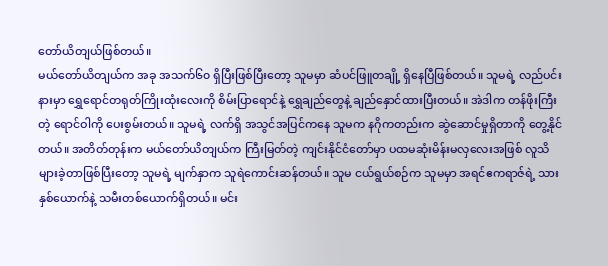တော်ယိတျယ်ဖြစ်တယ်။
မယ်တော်ယိတျယ်က အခု အသက်၆၀ ရှိပြီးဖြစ်ပြီးတော့ သူမမှာ ဆံပင်ဖြူတချို့ ရှိနေပြီဖြစ်တယ်။ သူမရဲ့ လည်ပင်းနားမှာ ရွှေရောင်တရုတ်ကြိုးထုံးလေးကို စိမ်းပြာရောင်နဲ့ ရွှေချည်တွေနဲ့ ချည်နှောင်ထားပြီးတယ်။ အဲဒါက တန်ဖိုးကြီးတဲ့ ရောင်ဝါကို ပေးစွမ်းတယ်။ သူမရဲ့ လက်ရှိ အသွင်အပြင်ကနေ သူမက နဂိုကတည်းက ဆွဲဆောင်မှုရှိတာကို တွေ့နိုင်တယ်။ အတိတ်တုန်းက မယ်တော်ယိတျယ်က ကြီးမြတ်တဲ့ ကျင်းနိုင်ငံတော်မှာ ပထမဆုံးမိန်းမလှလေးအဖြစ် လူသိများခဲ့တာဖြစ်ပြီးတော့ သူမရဲ့ မျက်နှာက သူရဲကောင်းဆန်တယ်။ သူမ ငယ်ရွယ်စဉ်က သူမမှာ အရင်ဧကရာဇ်ရဲ့ သားနှစ်ယောက်နဲ့ သမီးတစ်ယောက်ရှိတယ်။ မင်း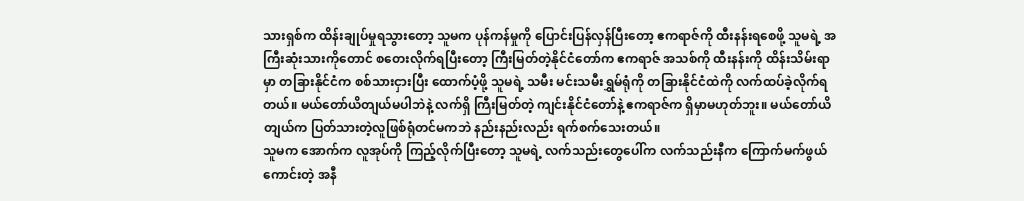သားရှစ်က ထိန်းချုပ်မှုရသွားတော့ သူမက ပုန်ကန်မှုကို ပြောင်းပြန်လှန်ပြီးတော့ ဧကရာဇ်ကို ထီးနန်းရစေဖို့ သူမရဲ့ အကြီးဆုံးသားကိုတောင် စတေးလိုက်ရပြီးတော့ ကြီးမြတ်တဲ့နိုင်ငံတော်က ဧကရာဇ် အသစ်ကို ထီးနန်းကို ထိန်းသိမ်းရာမှာ တခြားနိုင်ငံက စစ်သားငှားပြီး ထောက်ပံ့ဖို့ သူမရဲ့ သမီး မင်းသမီးရွှမ်ရုံကို တခြားနိုင်ငံထဲကို လက်ထပ်ခဲ့လိုက်ရတယ်။ မယ်တော်ယိတျယ်မပါဘဲနဲ့ လက်ရှိ ကြီးမြတ်တဲ့ ကျင်းနိုင်ငံတော်နဲ့ ဧကရာဇ်က ရှိမှာမဟုတ်ဘူး။ မယ်တော်ယိတျယ်က ပြတ်သားတဲ့လူဖြစ်ရုံတင်မကဘဲ နည်းနည်းလည်း ရက်စက်သေးတယ်။
သူမက အောက်က လူအုပ်ကို ကြည့်လိုက်ပြီးတော့ သူမရဲ့ လက်သည်းတွေပေါ်က လက်သည်းနီက ကြောက်မက်ဖွယ်ကောင်းတဲ့ အနီ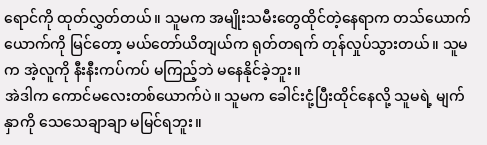ရောင်ကို ထုတ်လွှတ်တယ်။ သူမက အမျိုးသမီးတွေထိုင်တဲ့နေရာက တသ်ယောက်ယောက်ကို မြင်တော့ မယ်တော်ယိတျယ်က ရုတ်တရက် တုန်လှုပ်သွားတယ်။ သူမက အဲ့လူကို နီးနီးကပ်ကပ် မကြည့်ဘဲ မနေနိုင်ခဲ့ဘူး။
အဲဒါက ကောင်မလေးတစ်ယောက်ပဲ။ သူမက ခေါင်းငုံ့ပြီးထိုင်နေလို့ သူမရဲ့ မျက်နှာကို သေသေချာချာ မမြင်ရဘူး။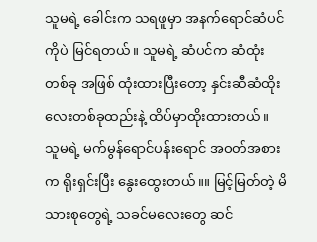သူမရဲ့ ခေါင်းက သရဖူမှာ အနက်ရောင်ဆံပင်ကိုပဲ မြင်ရတယ်။ သူမရဲ့ ဆံပင်က ဆံထုံးတစ်ခု အဖြစ် ထုံးထားပြီးတော့ နှင်းဆီဆံထိုးလေးတစ်ခုထည်းနဲ့ ထိပ်မှာထိုးထားတယ်။ သူမရဲ့ မက်မွန်ရောင်ပန်းရောင် အဝတ်အစားက ရိုးရှင်းပြီး နွေးထွေးတယ်။။ မြင့်မြတ်တဲ့ မိသားစုတွေရဲ့ သခင်မလေးတွေ ဆင်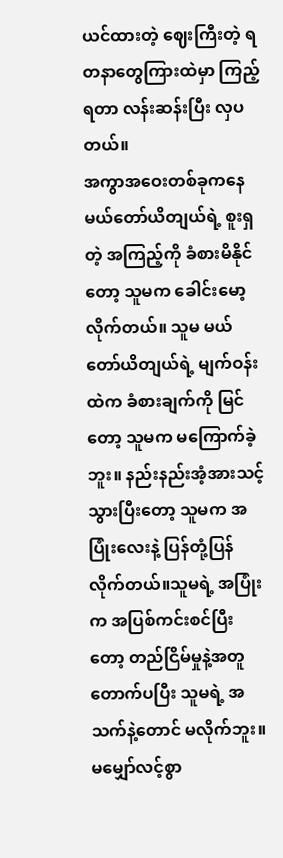ယင်ထားတဲ့ ဈေးကြီးတဲ့ ရတနာတွေကြားထဲမှာ ကြည့်ရတာ လန်းဆန်းပြီး လှပတယ်။
အကွာအဝေးတစ်ခုကနေ မယ်တော်ယိတျယ်ရဲ့ စူးရှတဲ့ အကြည့်ကို ခံစားမိနိုင်တော့ သူမက ခေါင်းမော့လိုက်တယ်။ သူမ မယ်တော်ယိတျယ်ရဲ့ မျက်ဝန်းထဲက ခံစားချက်ကို မြင်တော့ သူမက မကြောက်ခဲ့ဘူး။ နည်းနည်းအံ့အားသင့်သွားပြီးတော့ သူမက အပြုံးလေးနဲ့ ပြန်တုံ့ပြန်လိုက်တယ်။သူမရဲ့ အပြုံးက အပြစ်ကင်းစင်ပြီးတော့ တည်ငြိမ်မှုနဲ့အတူ တောက်ပပြီး သူမရဲ့ အသက်နဲ့တောင် မလိုက်ဘူး။
မမျှော်လင့်စွာ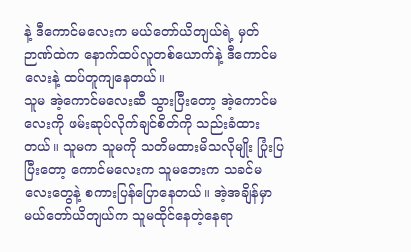နဲ့ ဒီကောင်မလေးက မယ်တော်ယိတျယ်ရဲ့ မှတ်ဉာဏ်ထဲက နောက်ထပ်လူတစ်ယောက်နဲ့ ဒီကောင်မလေးနဲ့ ထပ်တူကျနေတယ်။
သူမ အဲ့ကောင်မလေးဆီ သွားပြီးတော့ အဲ့ကောင်မလေးကို ဖမ်းဆုပ်လိုက်ချင်စိတ်ကို သည်းခံထားတယ်။ သူမက သူမကို သတိမထားမိသလိုမျိုး ပြုံးပြပြီးတော့ ကောင်မလေးက သူမဘေးက သခင်မလေးတွေနဲ့ စကားပြန်ပြောနေတယ်။ အဲ့အချိန်မှာ မယ်တော်ယိတျယ်က သူမထိုင်နေတဲ့နေရာ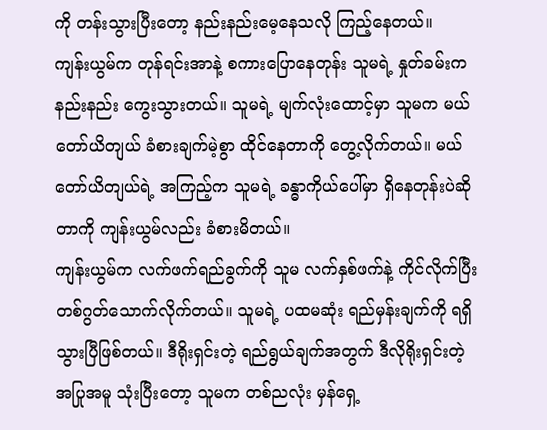ကို တန်းသွားပြီးတော့ နည်းနည်းမေ့နေသလို ကြည့်နေတယ်။
ကျန်းယွမ်က တုန်ရင်းအာနဲ့ စကားပြောနေတုန်း သူမရဲ့ နှုတ်ခမ်းက နည်းနည်း ကွေးသွားတယ်။ သူမရဲ့ မျက်လုံးထောင့်မှာ သူမက မယ်တော်ယိတျယ် ခံစားချက်မဲ့စွာ ထိုင်နေတာကို တွေ့လိုက်တယ်။ မယ်တော်ယိတျယ်ရဲ့ အကြည့်က သူမရဲ့ ခန္ဓာကိုယ်ပေါ်မှာ ရှိနေတုန်းပဲဆိုတာကို ကျန်းယွမ်လည်း ခံစားမိတယ်။
ကျန်းယွမ်က လက်ဖက်ရည်ခွက်ကို သူမ လက်နှစ်ဖက်နဲ့ ကိုင်လိုက်ပြီး တစ်ဂွတ်သောက်လိုက်တယ်။ သူမရဲ့ ပထမဆုံး ရည်မှန်းချက်ကို ရရှိသွားပြီဖြစ်တယ်။ ဒီရိုးရှင်းတဲ့ ရည်ရွယ်ချက်အတွက် ဒီလိုရိုးရှင်းတဲ့ အပြုအမူ သုံးပြီးတော့ သူမက တစ်ညလုံး မှန်ရှေ့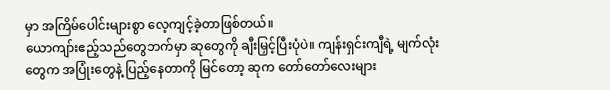မှာ အကြိမ်ပေါင်းများစွာ လေ့ကျင့်ခဲ့တာဖြစ်တယ်။
ယောကျာ်းဧည့်သည်တွေဘက်မှာ ဆုတွေကို ချီးမြှင့်ပြီးပုံပဲ။ ကျန်းရှင်းကျီရဲ့ မျက်လုံးတွေက အပြုံးတွေနဲ့ ပြည့်နေတာကို မြင်တော့ ဆုက တော်တော်လေးများ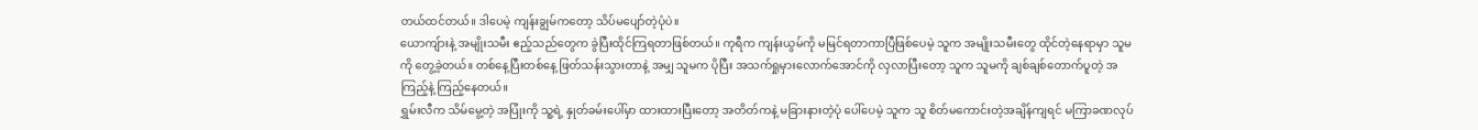တယ်ထင်တယ်။ ဒါပေမဲ့ ကျန်းချွမ်ကတော့ သိပ်မပျော်တဲ့ပုံပဲ။
ယောကျ်ားနဲ့ အမျိုးသမီး ဧည့်သည်တွေက ခွဲပြီးထိုင်ကြရတာဖြစ်တယ်။ ကုရီက ကျန်းယွမ်ကို မမြင်ရတာကာပြီဖြစ်ပေမဲ့ သူက အမျိုးသမီးတွေ ထိုင်တဲ့နေရာမှာ သူမကို တွေ့ခဲ့တယ်။ တစ်နေ့ပြီးတစ်နေ့ ဖြတ်သန်းသွားတာနဲ့ အမျှ သူမက ပိုပြီး အသက်ရှုမှားလောက်အောင်ကို လှလာပြီးတော့ သူက သူမကို ချစ်ချစ်တောက်ပူတဲ့ အကြည့်နဲ့ ကြည့်နေတယ်။
ရွှမ်းလီက သိမ်မွေ့တဲ့ အပြုံးကို သူ့ရဲ့ နှုတ်ခမ်းပေါ်မှာ ထားထားပြီးတော့ အတိတ်ကနဲ့ မခြားနားတဲ့ပုံ ပေါ်ပေမဲ့ သူက သူ စိတ်မကောင်းတဲ့အချိန်ကျရင် မကြာခဏလုပ်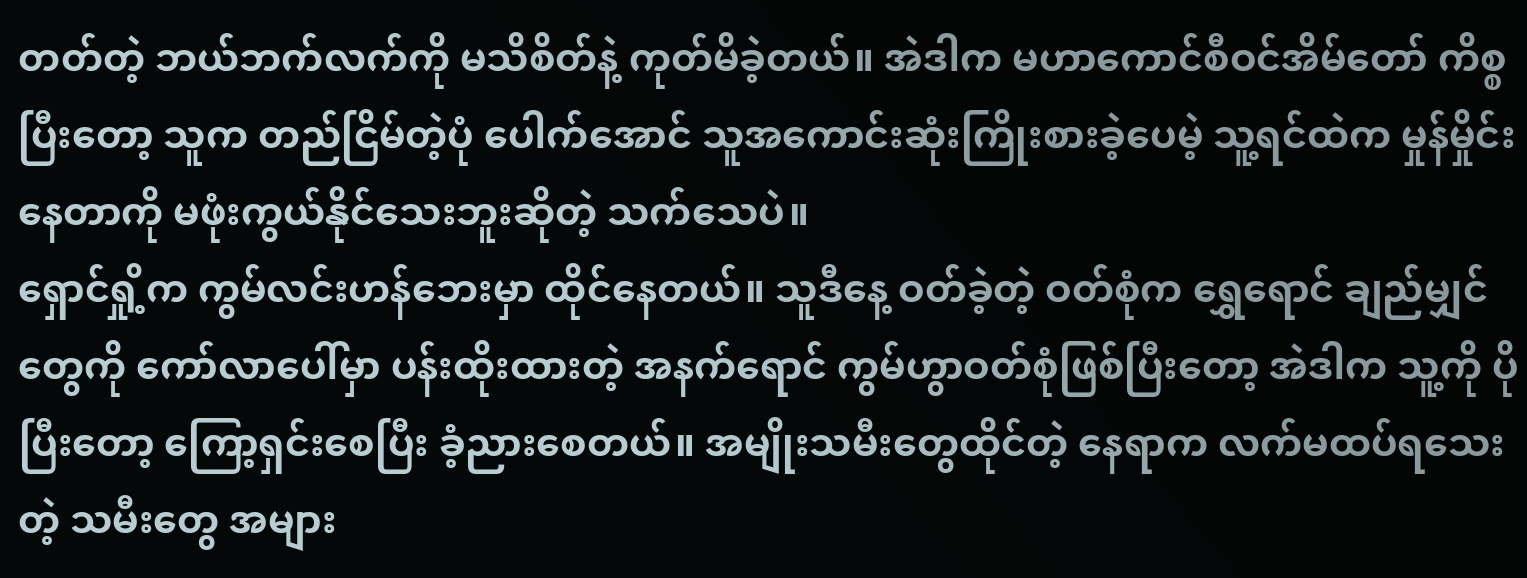တတ်တဲ့ ဘယ်ဘက်လက်ကို မသိစိတ်နဲ့ ကုတ်မိခဲ့တယ်။ အဲဒါက မဟာကောင်စီဝင်အိမ်တော် ကိစ္စပြီးတော့ သူက တည်ငြိမ်တဲ့ပုံ ပေါက်အောင် သူအကောင်းဆုံးကြိုးစားခဲ့ပေမဲ့ သူ့ရင်ထဲက မှုန်မှိုင်းနေတာကို မဖုံးကွယ်နိုင်သေးဘူးဆိုတဲ့ သက်သေပဲ။
ရှောင်ရှို့က ကွမ်လင်းဟန်ဘေးမှာ ထိုင်နေတယ်။ သူဒီနေ့ ဝတ်ခဲ့တဲ့ ဝတ်စုံက ရွှေရောင် ချည်မျှင်တွေကို ကော်လာပေါ်မှာ ပန်းထိုးထားတဲ့ အနက်ရောင် ကွမ်ဟွာဝတ်စုံဖြစ်ပြီးတော့ အဲဒါက သူ့ကို ပိုပြီးတော့ ကြော့ရှင်းစေပြီး ခံ့ညားစေတယ်။ အမျိုးသမီးတွေထိုင်တဲ့ နေရာက လက်မထပ်ရသေးတဲ့ သမီးတွေ အများ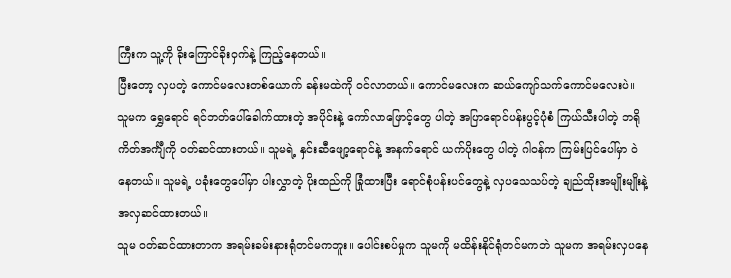ကြီးက သူ့ကို ခိုးကြောင်ခိုးဝှက်နဲ့ ကြည့်နေတယ်။
ပြီးတော့ လှပတဲ့ ကောင်မလေးတစ်ယောက် ခန်းမထဲကို ဝင်လာတယ်။ ကောင်မလေးက ဆယ်ကျော်သက်ကောင်မလေးပဲ။ သူမက ရွှေရောင် ရင်ဘတ်ပေါ်ခေါက်ထားတဲ့ အပိုင်းနဲ့ ကော်လာဖြောင့်တွေ ပါတဲ့ အပြာရောင်ပန်းပွင့်ပုံစံ ကြယ်သီးပါတဲ့ ဘရိုကိတ်အင်္ကျီကို ဝတ်ဆင်ထားတယ်။ သူမရဲ့ နှင်းဆီဖျော့ရောင်နဲ့ အနက်ရောင် ယက်ပိုးတွေ ပါတဲ့ ဂါဝန်က ကြမ်းပြင်ပေါ်မှာ ဝဲနေတယ်။ သူမရဲ့ ပခုံးတွေပေါ်မှာ ပါးလွှာတဲ့ ပိုးထည်ကို ခြုံထားပြီး ရောင်စုံပန်းပင်တွေနဲ့ လှပသေသပ်တဲ့ ချည်ထိုးအမျိုးမျိုးနဲ့ အလှဆင်ထားတယ်။
သူမ ဝတ်ဆင်ထားတာက အရမ်းခမ်းနားရုံတင်မကဘူး။ ပေါင်းစပ်မှုက သူမကို မထိန်းနိုင်ရုံတင်မကဘဲ သူမက အရမ်းလှပနေ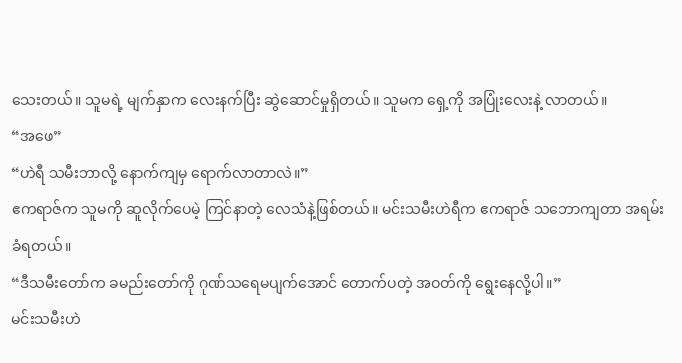သေးတယ်။ သူမရဲ့ မျက်နှာက လေးနက်ပြီး ဆွဲဆောင်မှုရှိတယ်။ သူမက ရှေ့ကို အပြုံးလေးနဲ့ လာတယ်။
“အဖေ”
“ဟဲရီ သမီးဘာလို့ နောက်ကျမှ ရောက်လာတာလဲ။”
ဧကရာဇ်က သူမကို ဆူလိုက်ပေမဲ့ ကြင်နာတဲ့ လေသံနဲ့ဖြစ်တယ်။ မင်းသမီးဟဲရီက ဧကရာဇ် သဘောကျတာ အရမ်းခံရတယ်။
“ဒီသမီးတော်က ခမည်းတော်ကို ဂုဏ်သရေမပျက်အောင် တောက်ပတဲ့ အဝတ်ကို ရွေးနေလို့ပါ။”
မင်းသမီးဟဲ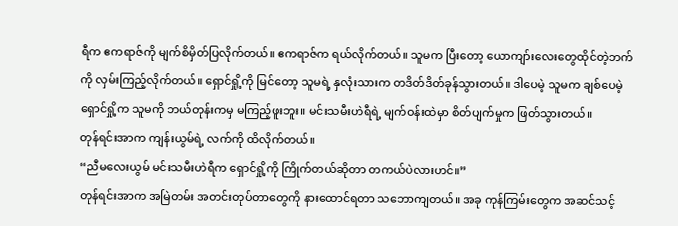ရီက ဧကရာဇ်ကို မျက်စိမှိတ်ပြလိုက်တယ်။ ဧကရာဇ်က ရယ်လိုက်တယ်။ သူမက ပြီးတော့ ယောကျာ်းလေးတွေထိုင်တဲ့ဘက်ကို လှမ်းကြည့်လိုက်တယ်။ ရှောင်ရှို့ကို မြင်တော့ သူမရဲ့ နှလုံးသားက တဒိတ်ဒိတ်ခုန်သွားတယ်။ ဒါပေမဲ့ သူမက ချစ်ပေမဲ့ ရှောင်ရှို့က သူမကို ဘယ်တုန်းကမှ မကြည့်ဖူးဘူး။ မင်းသမီးဟဲရီရဲ့ မျက်ဝန်းထဲမှာ စိတ်ပျက်မှုက ဖြတ်သွားတယ်။
တုန်ရင်းအာက ကျန်းယွမ်ရဲ့ လက်ကို ထိလိုက်တယ်။
“ညီမလေးယွမ် မင်းသမီးဟဲရီက ရှောင်ရှို့ကို ကြိုက်တယ်ဆိုတာ တကယ်ပဲလားဟင်။”
တုန်ရင်းအာက အမြဲတမ်း အတင်းတုပ်တာတွေကို နားထောင်ရတာ သဘောကျတယ်။ အခု ကုန်ကြမ်းတွေက အဆင်သင့်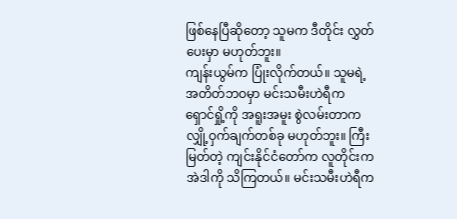ဖြစ်နေပြီဆိုတော့ သူမက ဒီတိုင်း လွှတ်ပေးမှာ မဟုတ်ဘူး။
ကျန်းယွမ်က ပြုံးလိုက်တယ်။ သူမရဲ့ အတိတ်ဘဝမှာ မင်းသမီးဟဲရီက ရှောင်ရှို့ကို အရူးအမူး စွဲလမ်းတာက လျှို့ဝှက်ချက်တစ်ခု မဟုတ်ဘူး။ ကြီးမြတ်တဲ့ ကျင်းနိုင်ငံတော်က လူတိုင်းက အဲဒါကို သိကြတယ်။ မင်းသမီးဟဲရီက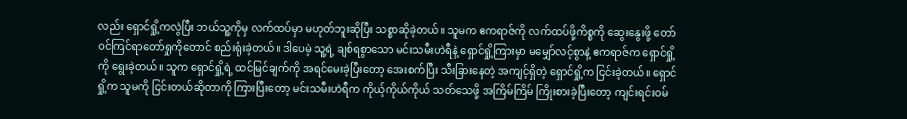လည်း ရှောင်ရှို့ကလွဲပြီး ဘယ်သူ့ကိုမှ လက်ထပ်မှာ မဟုတ်ဘူးဆိုပြီး သစ္စာဆိုခဲ့တယ်။ သူမက ဧကရာဇ်ကို လက်ထပ်ဖို့ကိစ္စကို ဆွေးနွေးဖို့ တော်ဝင်ကြင်ရာတော်ရှုကိုတောင် စည်းရုံးခဲ့တယ်။ ဒါပေမဲ့ သူ့ရဲ့ ချစ်ရစွာသော မင်းသမီးဟဲရီနဲ့ ရှောင်ရှို့ကြားမှာ မမျှော်လင့်စွာနဲ့ ဧကရာဇ်က ရှောင်ရှို့ကို ရွေးခဲ့တယ်။ သူက ရှောင်ရှို့ရဲ့ ထင်မြင်ချက်ကို အရင်မေးခဲ့ပြီးတော့ အေးစက်ပြီး သီးခြားနေတဲ့ အကျင့်ရှိတဲ့ ရှောင်ရှို့က ငြင်းခဲ့တယ်။ ရှောင်ရှို့က သူမကို ငြင်းတယ်ဆိုတာကို ကြားပြီးတော့ မင်းသမီးဟဲရီက ကိုယ့်ကိုယ်ကိုယ် သတ်သေဖို့ အကြိမ်ကြိမ် ကြိုးစားခဲ့ပြီးတော့ ကျင်းရင်းဝမ်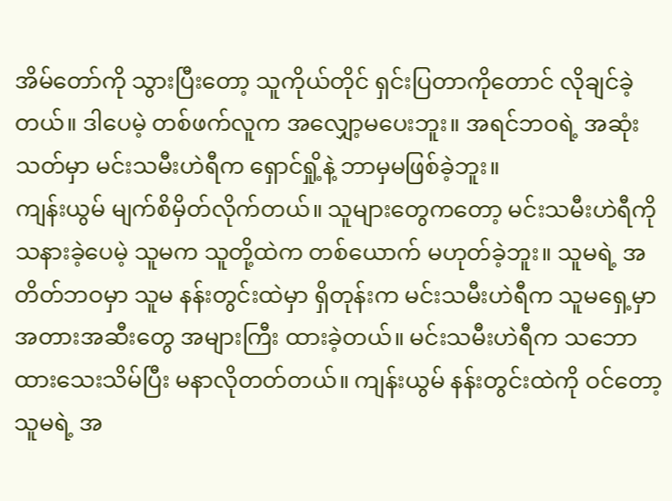အိမ်တော်ကို သွားပြီးတော့ သူကိုယ်တိုင် ရှင်းပြတာကိုတောင် လိုချင်ခဲ့တယ်။ ဒါပေမဲ့ တစ်ဖက်လူက အလျှော့မပေးဘူး။ အရင်ဘဝရဲ့ အဆုံးသတ်မှာ မင်းသမီးဟဲရီက ရှောင်ရှို့နဲ့ ဘာမှမဖြစ်ခဲ့ဘူး။
ကျန်းယွမ် မျက်စိမှိတ်လိုက်တယ်။ သူများတွေကတော့ မင်းသမီးဟဲရီကို သနားခဲ့ပေမဲ့ သူမက သူတို့ထဲက တစ်ယောက် မဟုတ်ခဲ့ဘူး။ သူမရဲ့ အတိတ်ဘဝမှာ သူမ နန်းတွင်းထဲမှာ ရှိတုန်းက မင်းသမီးဟဲရီက သူမရှေ့မှာ အတားအဆီးတွေ အများကြီး ထားခဲ့တယ်။ မင်းသမီးဟဲရီက သဘောထားသေးသိမ်ပြီး မနာလိုတတ်တယ်။ ကျန်းယွမ် နန်းတွင်းထဲကို ဝင်တော့ သူမရဲ့ အ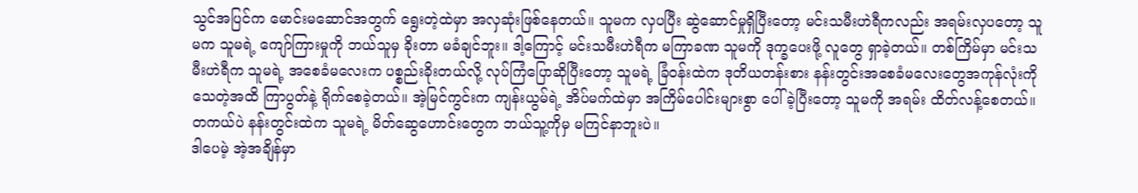သွင်အပြင်က မောင်းမဆောင်အတွက် ရွေးတဲ့ထဲမှာ အလှဆုံးဖြစ်နေတယ်။ သူမက လှပပြီး ဆွဲဆောင်မှုရှိပြီးတော့ မင်းသမီးဟဲရီကလည်း အရမ်းလှပတော့ သူမက သူမရဲ့ ကျော်ကြားမှုကို ဘယ်သူမှ ခိုးတာ မခံချင်ဘူး။ ဒါ့ကြောင့် မင်းသမီးဟဲရီက မကြာခဏ သူမကို ဒုက္ခပေးဖို့ လူတွေ ရှာခဲ့တယ်။ တစ်ကြိမ်မှာ မင်းသမီးဟဲရီက သူမရဲ့ အစေခံမလေးက ပစ္စည်းခိုးတယ်လို့ လုပ်ကြံပြောဆိုပြီးတော့ သူမရဲ့ ခြံဝန်းထဲက ဒုတိယတန်းစား နန်းတွင်းအစေခံမလေးတွေအကုန်လုံးကို သေတဲ့အထိ ကြာပွတ်နဲ့ ရိုက်စေခဲ့တယ်။ အဲ့မြင်ကွင်းက ကျန်းယွမ်ရဲ့ အိပ်မက်ထဲမှာ အကြိမ်ပေါင်းများစွာ ပေါ်ခဲ့ပြီးတော့ သူမကို အရမ်း ထိတ်လန့်စေတယ်။
တကယ်ပဲ နန်းတွင်းထဲက သူမရဲ့ မိတ်ဆွေဟောင်းတွေက ဘယ်သူ့ကိုမှ မကြင်နာဘူးပဲ။
ဒါပေမဲ့ အဲ့အချိန်မှာ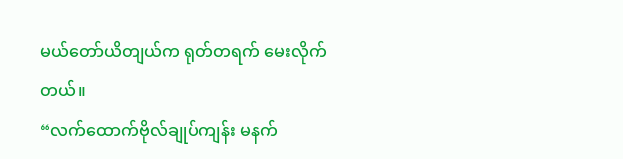မယ်တော်ယိတျယ်က ရုတ်တရက် မေးလိုက်တယ်။
“လက်ထောက်ဗိုလ်ချုပ်ကျန်း မနက်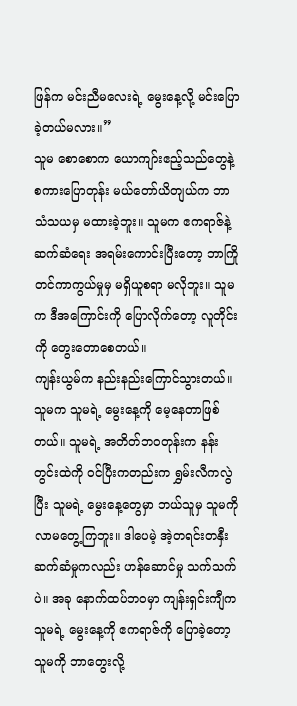ဖြန်က မင်းညီမလေးရဲ့ မွေးနေ့လို့ မင်းပြောခဲ့တယ်မလား။”
သူမ စောစောက ယောကျာ်းဧည့်သည်တွေနဲ့ စကားပြောတုန်း မယ်တော်ယိတျယ်က ဘာသံသယမှ မထားခဲ့ဘူး။ သူမက ဧကရာဇ်နဲ့ ဆက်ဆံရေး အရမ်းကောင်းပြီးတော့ ဘာကြိုတင်ကာကွယ်မှုမှ မရှိယူစရာ မလိုဘူး။ သူမက ဒီအကြောင်းကို ပြောလိုက်တော့ လူတိုင်းကို တွေးတောစေတယ်။
ကျန်းယွမ်က နည်းနည်းကြောင်သွားတယ်။ သူမက သူမရဲ့ မွေးနေ့ကို မေ့နေတာဖြစ်တယ်။ သူမရဲ့ အတိတ်ဘဝတုန်းက နန်းတွင်းထဲကို ဝင်ပြီးကတည်းက ရွှမ်းလီကလွဲပြီး သူမရဲ့ မွေးနေ့တွေမှာ ဘယ်သူမှ သူမကို လာမတွေ့ကြဘူး။ ဒါပေမဲ့ အဲ့တရင်းတနှီးဆက်ဆံမှုကလည်း ဟန်ဆောင်မှု သက်သက်ပဲ။ အခု နောက်ထပ်ဘဝမှာ ကျန်းရှင်းကျီက သူမရဲ့ မွေးနေ့ကို ဧကရာဇ်ကို ပြောခဲ့တော့ သူမကို ဘာတွေးလို့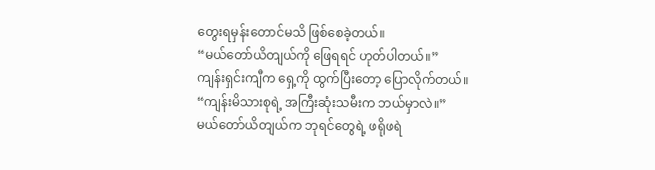တွေးရမှန်းတောင်မသိ ဖြစ်စေခဲ့တယ်။
“မယ်တော်ယိတျယ်ကို ဖြေရရင် ဟုတ်ပါတယ်။”
ကျန်းရှင်းကျီက ရှေ့ကို ထွက်ပြီးတော့ ပြောလိုက်တယ်။
“ကျန်းမိသားစုရဲ့ အကြီးဆုံးသမီးက ဘယ်မှာလဲ။”
မယ်တော်ယိတျယ်က ဘုရင်တွေရဲ့ ဖရိုဖရဲ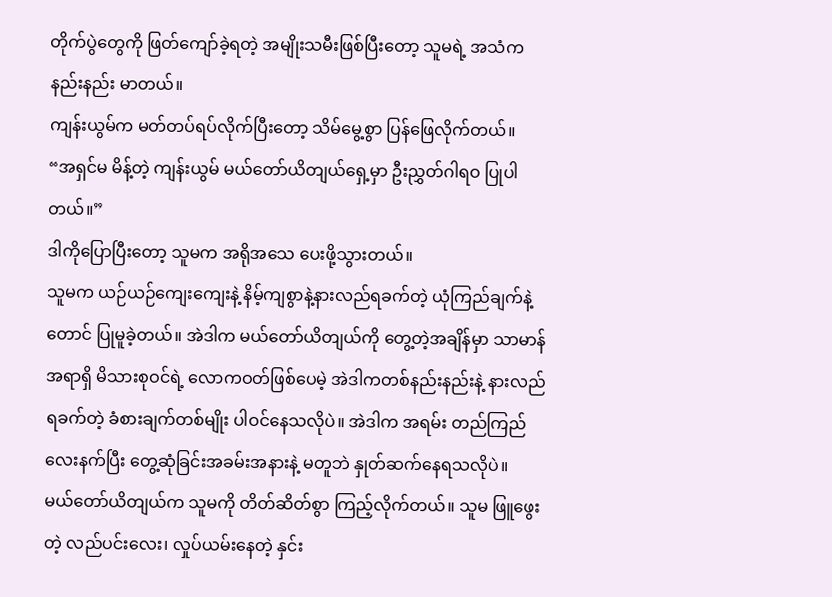တိုက်ပွဲတွေကို ဖြတ်ကျော်ခဲ့ရတဲ့ အမျိုးသမီးဖြစ်ပြီးတော့ သူမရဲ့ အသံက နည်းနည်း မာတယ်။
ကျန်းယွမ်က မတ်တပ်ရပ်လိုက်ပြီးတော့ သိမ်မွေ့စွာ ပြန်ဖြေလိုက်တယ်။
“အရှင်မ မိန့်တဲ့ ကျန်းယွမ် မယ်တော်ယိတျယ်ရှေ့မှာ ဦးညွှတ်ဂါရဝ ပြုပါတယ်။”
ဒါကိုပြောပြီးတော့ သူမက အရိုအသေ ပေးဖို့သွားတယ်။
သူမက ယဉ်ယဉ်ကျေးကျေးနဲ့ နိမ့်ကျစွာနဲ့နားလည်ရခက်တဲ့ ယုံကြည်ချက်နဲ့တောင် ပြုမူခဲ့တယ်။ အဲဒါက မယ်တော်ယိတျယ်ကို တွေ့တဲ့အချိန်မှာ သာမာန်အရာရှိ မိသားစုဝင်ရဲ့ လောကဝတ်ဖြစ်ပေမဲ့ အဲဒါကတစ်နည်းနည်းနဲ့ နားလည်ရခက်တဲ့ ခံစားချက်တစ်မျိုး ပါဝင်နေသလိုပဲ။ အဲဒါက အရမ်း တည်ကြည်လေးနက်ပြီး တွေ့ဆုံခြင်းအခမ်းအနားနဲ့ မတူဘဲ နှုတ်ဆက်နေရသလိုပဲ။
မယ်တော်ယိတျယ်က သူမကို တိတ်ဆိတ်စွာ ကြည့်လိုက်တယ်။ သူမ ဖြူဖွေးတဲ့ လည်ပင်းလေး၊ လှုပ်ယမ်းနေတဲ့ နှင်း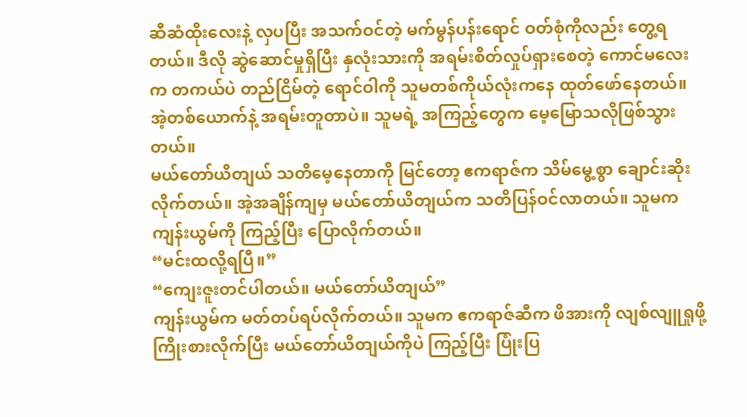ဆီဆံထိုးလေးနဲ့ လှပပြီး အသက်ဝင်တဲ့ မက်မွန်ပန်းရောင် ဝတ်စုံကိုလည်း တွေ့ရတယ်။ ဒီလို ဆွဲဆောင်မှုရှိပြီး နှလုံးသားကို အရမ်းစိတ်လှုပ်ရှားစေတဲ့ ကောင်မလေးက တကယ်ပဲ တည်ငြိမ်တဲ့ ရောင်ဝါကို သူမတစ်ကိုယ်လုံးကနေ ထုတ်ဖော်နေတယ်။ အဲ့တစ်ယောက်နဲ့ အရမ်းတူတာပဲ။ သူမရဲ့ အကြည့်တွေက မေ့မြောသလိုဖြစ်သွားတယ်။
မယ်တော်ယိတျယ် သတိမေ့နေတာကို မြင်တော့ ဧကရာဇ်က သိမ်မွေ့စွာ ချောင်းဆိုးလိုက်တယ်။ အဲ့အချိန်ကျမှ မယ်တော်ယိတျယ်က သတိပြန်ဝင်လာတယ်။ သူမက ကျန်းယွမ်ကို ကြည့်ပြီး ပြောလိုက်တယ်။
“မင်းထလို့ရပြီ။”
“ကျေးဇူးတင်ပါတယ်။ မယ်တော်ယိတျယ်”
ကျန်းယွမ်က မတ်တပ်ရပ်လိုက်တယ်။ သူမက ဧကရာဇ်ဆီက ဖိအားကို လျစ်လျူရှုဖို့ ကြိုးစားလိုက်ပြီး မယ်တော်ယိတျယ်ကိုပဲ ကြည့်ပြီး ပြုံးပြ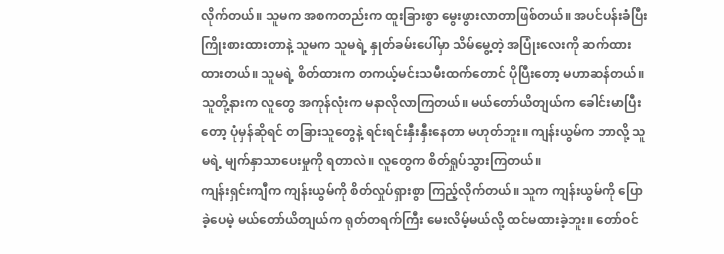လိုက်တယ်။ သူမက အစကတည်းက ထူးခြားစွာ မွေးဖွားလာတာဖြစ်တယ်။ အပင်ပန်းခံပြီး ကြိုးစားထားတာနဲ့ သူမက သူမရဲ့ နှုတ်ခမ်းပေါ်မှာ သိမ်မွေ့တဲ့ အပြုံးလေးကို ဆက်ထားထားတယ်။ သူမရဲ့ စိတ်ထားက တကယ့်မင်းသမီးထက်တောင် ပိုပြီးတော့ မဟာဆန်တယ်။
သူတို့နားက လူတွေ အကုန်လုံးက မနာလိုလာကြတယ်။ မယ်တော်ယိတျယ်က ခေါင်းမာပြီးတော့ ပုံမှန်ဆိုရင် တခြားသူတွေနဲ့ ရင်းရင်းနှီးနှီးနေတာ မဟုတ်ဘူး။ ကျန်းယွမ်က ဘာလို့ သူမရဲ့ မျက်နှာသာပေးမှုကို ရတာလဲ။ လူတွေက စိတ်ရှုပ်သွားကြတယ်။
ကျန်းရှင်းကျီက ကျန်းယွမ်ကို စိတ်လှုပ်ရှားစွာ ကြည့်လိုက်တယ်။ သူက ကျန်းယွမ်ကို ပြောခဲ့ပေမဲ့ မယ်တော်ယိတျယ်က ရုတ်တရက်ကြီး မေးလိမ့်မယ်လို့ ထင်မထားခဲ့ဘူး။ တော်ဝင်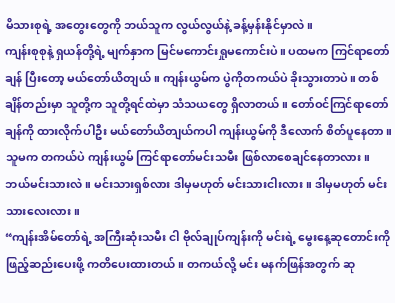မိသားစုရဲ့ အတွေးတွေကို ဘယ်သူက လွယ်လွယ်နဲ့ ခန့်မှန်းနိုင်မှာလဲ။
ကျန်းစုစုနဲ့ ရှယန်တို့ရဲ့ မျက်နှာက မြင်မကောင်းရှုမကောင်းပဲ။ ပထမက ကြင်ရာတော်ချန် ပြီးတော့ မယ်တော်ယိတျယ်။ ကျန်းယွမ်က ပွဲကိုတကယ်ပဲ ခိုးသွားတာပဲ။ တစ်ချိန်တည်းမှာ သူတို့က သူတို့ရင်ထဲမှာ သံသယတွေ ရှိလာတယ်။ တော်ဝင်ကြင်ရာတော်ချန်ကို ထားလိုက်ပါဦး မယ်တော်ယိတျယ်ကပါ ကျန်းယွမ်ကို ဒီလောက် စိတ်ပူနေတာ။ သူမက တကယ်ပဲ ကျန်းယွမ် ကြင်ရာတော်မင်းသမီး ဖြစ်လာစေချင်နေတာလား။ ဘယ်မင်းသားလဲ။ မင်းသားရှစ်လား ဒါမှမဟုတ် မင်းသားငါးလား။ ဒါမှမဟုတ် မင်းသားလေးလား။
“ကျန်းအိမ်တော်ရဲ့ အကြီးဆုံးသမီး ငါ ဗိုလ်ချုပ်ကျန်းကို မင်းရဲ့ မွေးနေ့ဆုတောင်းကို ဖြည့်ဆည်းပေးဖို့ ကတိပေးထားတယ်။ တကယ်လို့ မင်း မနက်ဖြန်အတွက် ဆု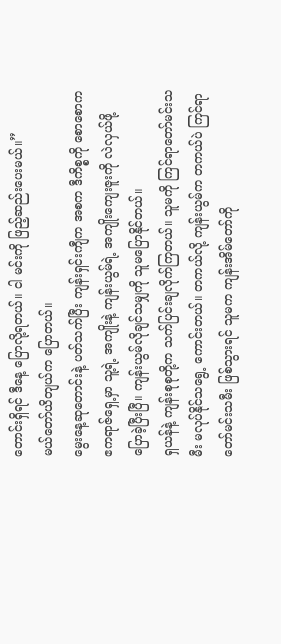တောင်းရှိရင် ဒီနေ့ ပြောလို့ရတယ်။ ငါ မင်းကို ဖြည့်ဆည်းပေးမယ်။”
မယ်တော်ယိတျယ်က ပြောတယ်။
မွေးနေ့ဆုတောင်းနဲ့ ပတ်သက်ပြီး ကျန်းရှင်းကျီက အစက ဒီကိစ္စကို စောစောက ဧကရာဇ်ရှေ့မှာ သူ့ရဲ့ အကျိုးနဲ့ ကျန်းယွမ်ရဲ့ အကျိုးကျေးဇူးကို လဲလှယ်ဖို့ ပြောခဲ့ပြီးပြီ။ ကျန်းယွမ်လိုချင်သမျှကို သူမပြောနိုင်တယ်။
ရှယန်နဲ့ ကျန်းစုစုတို့က သက်ပြင်းချလိုက်ကြတယ်။ သူမကို ကြင်ရာတော်မင်းသမီး မလုပ်နိုင်သရွေ့ ကောင်းတယ်။ တကယ်လို့ ကျန်းယွမ်က တကယ်ပဲ ကြင်ရာတော်မင်းသမီး ဖြစ်သွားရင် သူမက ကျန်းအိမ်တော်ကို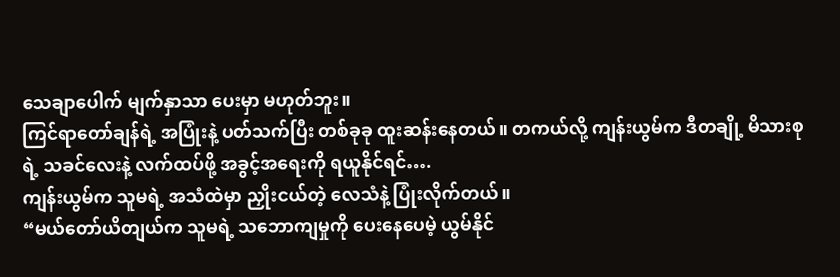သေချာပေါက် မျက်နှာသာ ပေးမှာ မဟုတ်ဘူး။
ကြင်ရာတော်ချန်ရဲ့ အပြုံးနဲ့ ပတ်သက်ပြီး တစ်ခုခု ထူးဆန်းနေတယ်။ တကယ်လို့ ကျန်းယွမ်က ဒီတချို့ မိသားစုရဲ့ သခင်လေးနဲ့ လက်ထပ်ဖို့ အခွင့်အရေးကို ရယူနိုင်ရင်….
ကျန်းယွမ်က သူမရဲ့ အသံထဲမှာ ညှိုးငယ်တဲ့ လေသံနဲ့ ပြုံးလိုက်တယ်။
“မယ်တော်ယိတျယ်က သူမရဲ့ သဘောကျမှုကို ပေးနေပေမဲ့ ယွမ်နိုင်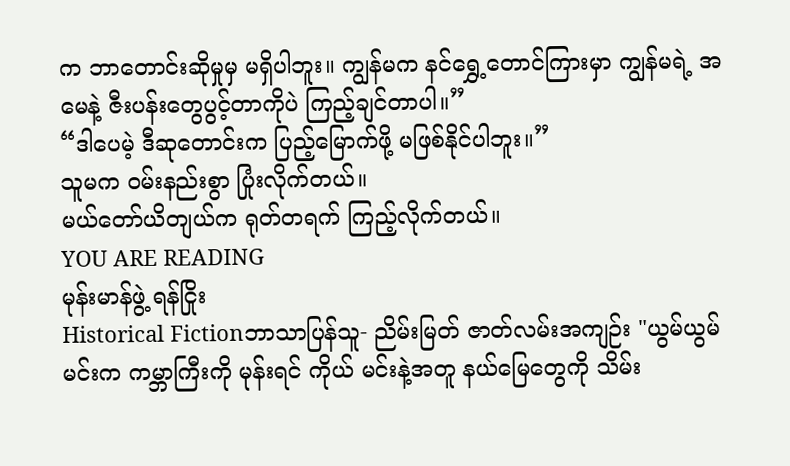က ဘာတောင်းဆိုမှုမှ မရှိပါဘူး။ ကျွန်မက နင်ရွှေ့တောင်ကြားမှာ ကျွန်မရဲ့ အမေနဲ့ ဇီးပန်းတွေပွင့်တာကိုပဲ ကြည့်ချင်တာပါ။”
“ဒါပေမဲ့ ဒီဆုတောင်းက ပြည့်မြောက်ဖို့ မဖြစ်နိုင်ပါဘူး။”
သူမက ဝမ်းနည်းစွာ ပြုံးလိုက်တယ်။
မယ်တော်ယိတျယ်က ရုတ်တရက် ကြည့်လိုက်တယ်။
YOU ARE READING
မုန်းမာန်ဖွဲ့ ရန်ငြိုး
Historical Fictionဘာသာပြန်သူ- ညိမ်းမြတ် ဇာတ်လမ်းအကျဉ်း "ယွမ်ယွမ် မင်းက ကမ္ဘာကြီးကို မုန်းရင် ကိုယ် မင်းနဲ့အတူ နယ်မြေတွေကို သိမ်း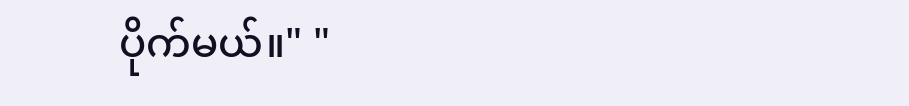ပိုက်မယ်။" "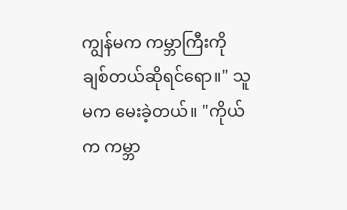ကျွန်မက ကမ္ဘာကြီးကို ချစ်တယ်ဆိုရင်ရော။" သူမက မေးခဲ့တယ်။ "ကိုယ်က ကမ္ဘာ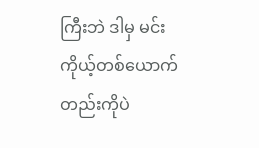ကြီးဘဲ ဒါမှ မင်း ကိုယ့်တစ်ယောက်တည်းကိုပဲ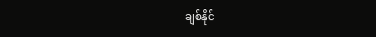ချစ်နိုင်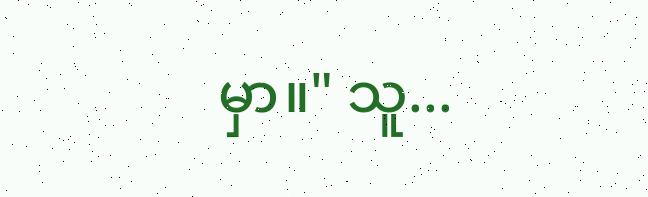မှာ။" သူ...